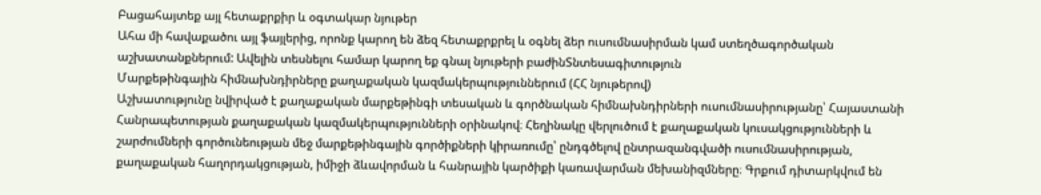Բացահայտեք այլ հետաքրքիր և օգտակար նյութեր
Ահա մի հավաքածու այլ ֆայլերից, որոնք կարող են ձեզ հետաքրքրել և օգնել ձեր ուսումնասիրման կամ ստեղծագործական աշխատանքներում: Ավելին տեսնելու համար կարող եք գնալ նյութերի բաժինՏնտեսագիտություն
Մարքեթինգային հիմնախնդիրները քաղաքական կազմակերպություններում (ՀՀ նյութերով)
Աշխատությունը նվիրված է քաղաքական մարքեթինգի տեսական և գործնական հիմնախնդիրների ուսումնասիրությանը՝ Հայաստանի Հանրապետության քաղաքական կազմակերպությունների օրինակով։ Հեղինակը վերլուծում է քաղաքական կուսակցությունների և շարժումների գործունեության մեջ մարքեթինգային գործիքների կիրառումը՝ ընդգծելով ընտրազանգվածի ուսումնասիրության, քաղաքական հաղորդակցության, իմիջի ձևավորման և հանրային կարծիքի կառավարման մեխանիզմները։ Գրքում դիտարկվում են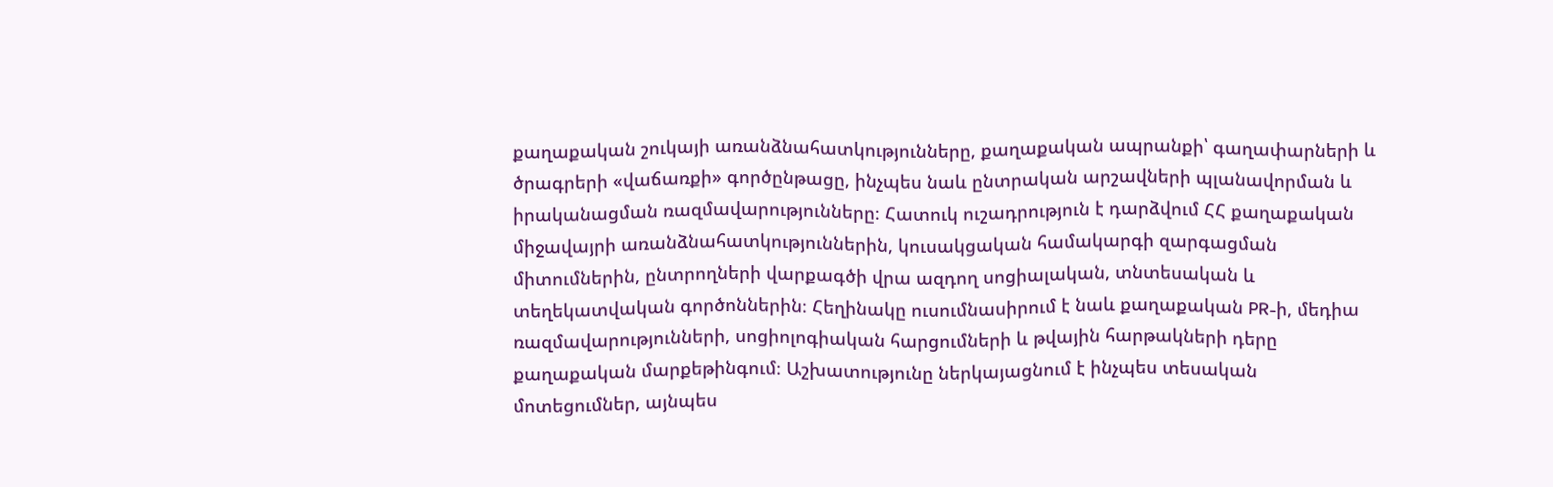քաղաքական շուկայի առանձնահատկությունները, քաղաքական ապրանքի՝ գաղափարների և ծրագրերի «վաճառքի» գործընթացը, ինչպես նաև ընտրական արշավների պլանավորման և իրականացման ռազմավարությունները։ Հատուկ ուշադրություն է դարձվում ՀՀ քաղաքական միջավայրի առանձնահատկություններին, կուսակցական համակարգի զարգացման միտումներին, ընտրողների վարքագծի վրա ազդող սոցիալական, տնտեսական և տեղեկատվական գործոններին։ Հեղինակը ուսումնասիրում է նաև քաղաքական PR-ի, մեդիա ռազմավարությունների, սոցիոլոգիական հարցումների և թվային հարթակների դերը քաղաքական մարքեթինգում։ Աշխատությունը ներկայացնում է ինչպես տեսական մոտեցումներ, այնպես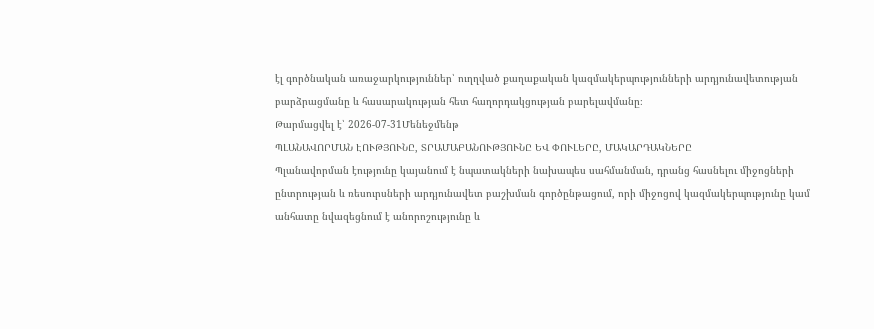էլ գործնական առաջարկություններ՝ ուղղված քաղաքական կազմակերպությունների արդյունավետության բարձրացմանը և հասարակության հետ հաղորդակցության բարելավմանը։
Թարմացվել է՝ 2026-07-31Մենեջմենթ
ՊԼԱՆԱՎՈՐՄԱՆ ԷՈՒԹՅՈՒՆԸ, ՏՐԱՄԱԲԱՆՈՒԹՅՈՒՆԸ ԵՎ ՓՈՒԼԵՐԸ, ՄԱԿԱՐԴԱԿՆԵՐԸ
Պլանավորման էությունը կայանում է նպատակների նախապես սահմանման, դրանց հասնելու միջոցների ընտրության և ռեսուրսների արդյունավետ բաշխման գործընթացում, որի միջոցով կազմակերպությունը կամ անհատը նվազեցնում է անորոշությունը և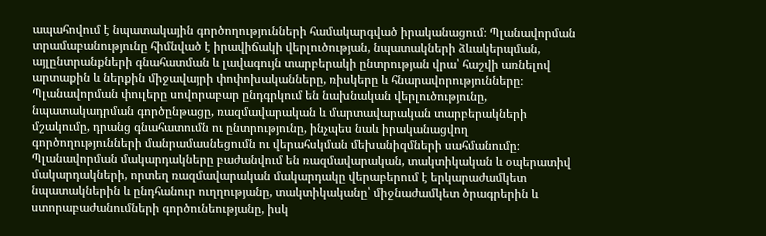ապահովում է նպատակային գործողությունների համակարգված իրականացում։ Պլանավորման տրամաբանությունը հիմնված է իրավիճակի վերլուծության, նպատակների ձևակերպման, այլընտրանքների գնահատման և լավագույն տարբերակի ընտրության վրա՝ հաշվի առնելով արտաքին և ներքին միջավայրի փոփոխականները, ռիսկերը և հնարավորությունները։ Պլանավորման փուլերը սովորաբար ընդգրկում են նախնական վերլուծությունը, նպատակադրման գործընթացը, ռազմավարական և մարտավարական տարբերակների մշակումը, դրանց գնահատումն ու ընտրությունը, ինչպես նաև իրականացվող գործողությունների մանրամասնեցումն ու վերահսկման մեխանիզմների սահմանումը։ Պլանավորման մակարդակները բաժանվում են ռազմավարական, տակտիկական և օպերատիվ մակարդակների, որտեղ ռազմավարական մակարդակը վերաբերում է երկարաժամկետ նպատակներին և ընդհանուր ուղղությանը, տակտիկականը՝ միջնաժամկետ ծրագրերին և ստորաբաժանումների գործունեությանը, իսկ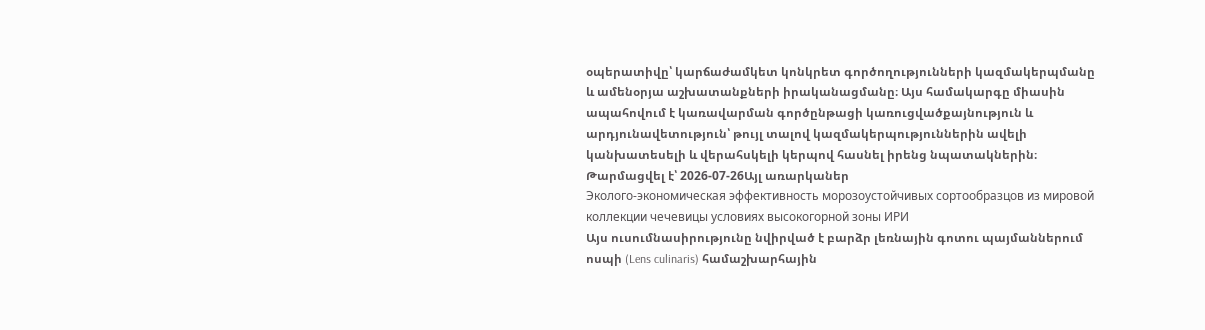օպերատիվը՝ կարճաժամկետ կոնկրետ գործողությունների կազմակերպմանը և ամենօրյա աշխատանքների իրականացմանը։ Այս համակարգը միասին ապահովում է կառավարման գործընթացի կառուցվածքայնություն և արդյունավետություն՝ թույլ տալով կազմակերպություններին ավելի կանխատեսելի և վերահսկելի կերպով հասնել իրենց նպատակներին։
Թարմացվել է՝ 2026-07-26Այլ առարկաներ
Эколого-экономическая эффективность морозоустойчивых сортообразцов из мировой коллекции чечевицы условиях высокогорной зоны ИРИ
Այս ուսումնասիրությունը նվիրված է բարձր լեռնային գոտու պայմաններում ոսպի (Lens culinaris) համաշխարհային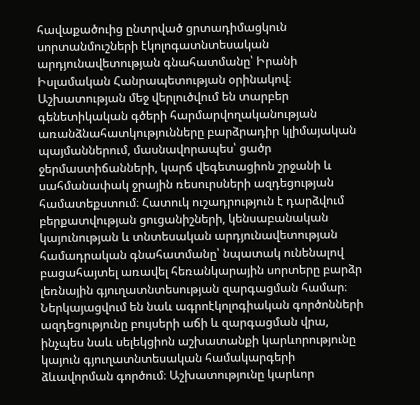հավաքածուից ընտրված ցրտադիմացկուն սորտանմուշների էկոլոգատնտեսական արդյունավետության գնահատմանը՝ Իրանի Իսլամական Հանրապետության օրինակով։ Աշխատության մեջ վերլուծվում են տարբեր գենետիկական գծերի հարմարվողականության առանձնահատկությունները բարձրադիր կլիմայական պայմաններում, մասնավորապես՝ ցածր ջերմաստիճանների, կարճ վեգետացիոն շրջանի և սահմանափակ ջրային ռեսուրսների ազդեցության համատեքստում։ Հատուկ ուշադրություն է դարձվում բերքատվության ցուցանիշների, կենսաբանական կայունության և տնտեսական արդյունավետության համադրական գնահատմանը՝ նպատակ ունենալով բացահայտել առավել հեռանկարային սորտերը բարձր լեռնային գյուղատնտեսության զարգացման համար։ Ներկայացվում են նաև ագրոէկոլոգիական գործոնների ազդեցությունը բույսերի աճի և զարգացման վրա, ինչպես նաև սելեկցիոն աշխատանքի կարևորությունը կայուն գյուղատնտեսական համակարգերի ձևավորման գործում։ Աշխատությունը կարևոր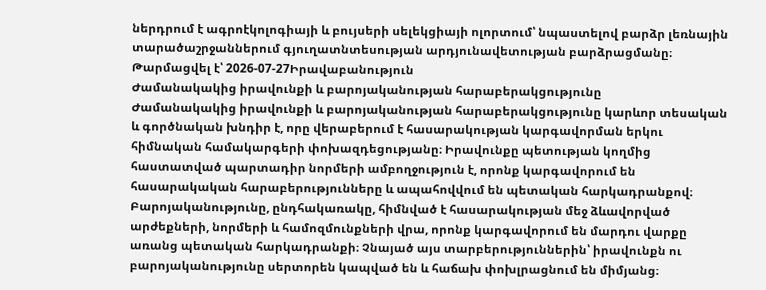ներդրում է ագրոէկոլոգիայի և բույսերի սելեկցիայի ոլորտում՝ նպաստելով բարձր լեռնային տարածաշրջաններում գյուղատնտեսության արդյունավետության բարձրացմանը։
Թարմացվել է՝ 2026-07-27Իրավաբանություն
Ժամանակակից իրավունքի և բարոյականության հարաբերակցությունը
Ժամանակակից իրավունքի և բարոյականության հարաբերակցությունը կարևոր տեսական և գործնական խնդիր է, որը վերաբերում է հասարակության կարգավորման երկու հիմնական համակարգերի փոխազդեցությանը։ Իրավունքը պետության կողմից հաստատված պարտադիր նորմերի ամբողջություն է, որոնք կարգավորում են հասարակական հարաբերությունները և ապահովվում են պետական հարկադրանքով։ Բարոյականությունը, ընդհակառակը, հիմնված է հասարակության մեջ ձևավորված արժեքների, նորմերի և համոզմունքների վրա, որոնք կարգավորում են մարդու վարքը առանց պետական հարկադրանքի։ Չնայած այս տարբերություններին՝ իրավունքն ու բարոյականությունը սերտորեն կապված են և հաճախ փոխլրացնում են միմյանց։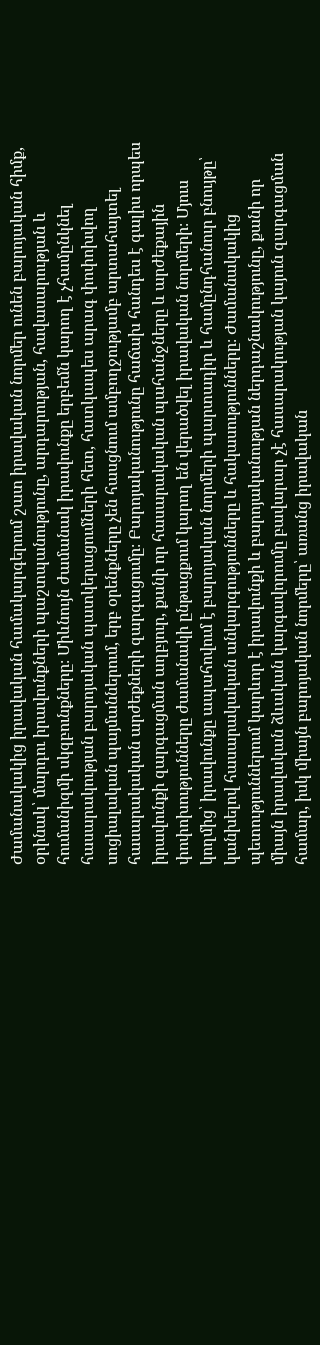Ժամանակակից իրավական համակարգերում շատ իրավական նորմեր ունեն բարոյական հիմք, օրինակ՝ մարդու իրավունքների պաշտպանությունը, արդարության, հավասարության և հումանիզմի սկզբունքները։ Միևնույն ժամանակ իրավունքը երբեմն կարող է չհամընկնել հասարակության բարոյական պատկերացումների հետ, հատկապես արագ փոփոխվող սոցիալական պայմաններում, երբ օրենքները չեն հասցնում ամբողջությամբ արտահայտել հասարակական արժեքների զարգացումը։ Բարոյականությունը հաճախ հանդես է գալիս որպես իրավունքի զարգացման աղբյուր, քանի որ հասարակական պահանջները և արժեքային փոփոխությունները ժամանակի ընթացքում կարող են վերածվել իրավական նորմերի։ Մյուս կողմից՝ իրավունքը ապահովում է բարոյական նորմերի պարտադիր և համընդհանուր բնույթը՝ կանխելով հասարակական անկարգությունները և հակասությունները։ Ժամանակակից պետություններում կարևոր է իրավունքի և բարոյականության ներդաշնակությունը, քանի որ միայն իրավական ձևական կարգավորումը բավարար չէ հասարակության կայուն զարգացման համար, իսկ միայն բարոյական նորմերը՝ առանց իրավական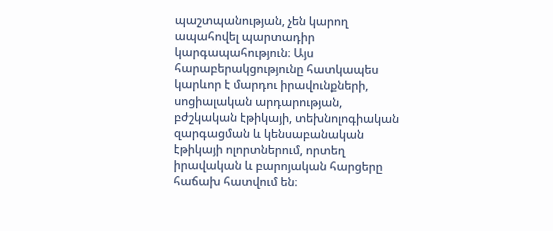պաշտպանության, չեն կարող ապահովել պարտադիր կարգապահություն։ Այս հարաբերակցությունը հատկապես կարևոր է մարդու իրավունքների, սոցիալական արդարության, բժշկական էթիկայի, տեխնոլոգիական զարգացման և կենսաբանական էթիկայի ոլորտներում, որտեղ իրավական և բարոյական հարցերը հաճախ հատվում են։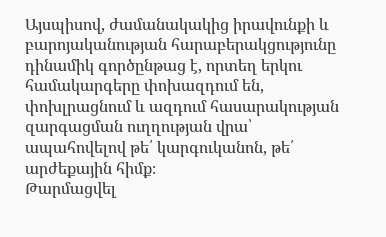Այսպիսով, ժամանակակից իրավունքի և բարոյականության հարաբերակցությունը դինամիկ գործընթաց է, որտեղ երկու համակարգերը փոխազդում են, փոխլրացնում և ազդում հասարակության զարգացման ուղղության վրա՝ ապահովելով թե՛ կարգուկանոն, թե՛ արժեքային հիմք։
Թարմացվել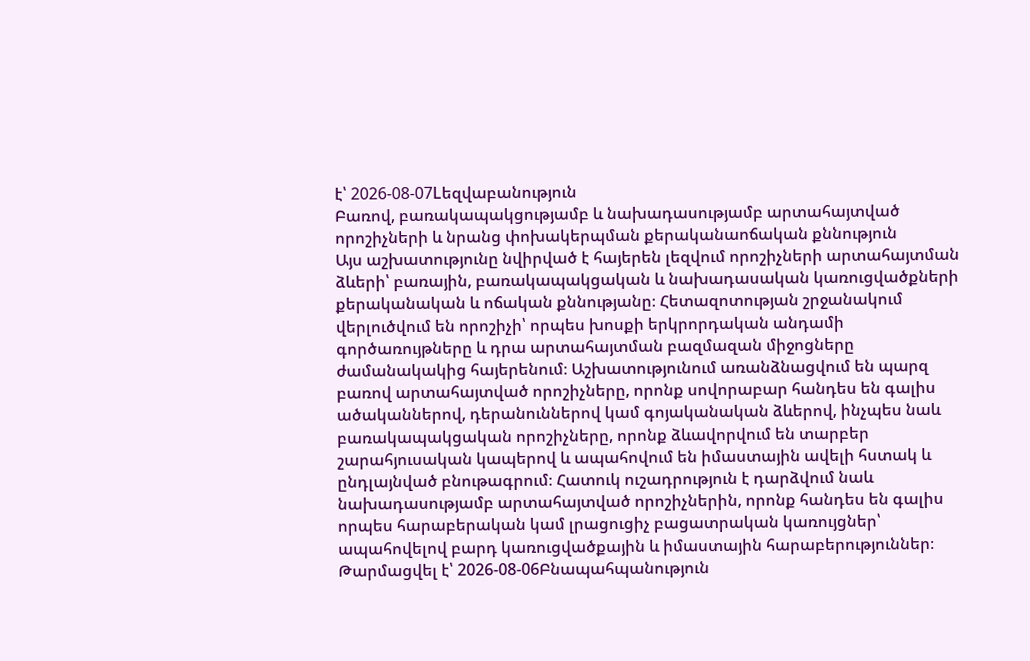է՝ 2026-08-07Lեզվաբանություն
Բառով, բառակապակցությամբ և նախադասությամբ արտահայտված որոշիչների և նրանց փոխակերպման քերականաոճական քննություն
Այս աշխատությունը նվիրված է հայերեն լեզվում որոշիչների արտահայտման ձևերի՝ բառային, բառակապակցական և նախադասական կառուցվածքների քերականական և ոճական քննությանը։ Հետազոտության շրջանակում վերլուծվում են որոշիչի՝ որպես խոսքի երկրորդական անդամի գործառույթները և դրա արտահայտման բազմազան միջոցները ժամանակակից հայերենում։ Աշխատությունում առանձնացվում են պարզ բառով արտահայտված որոշիչները, որոնք սովորաբար հանդես են գալիս ածականներով, դերանուններով կամ գոյականական ձևերով, ինչպես նաև բառակապակցական որոշիչները, որոնք ձևավորվում են տարբեր շարահյուսական կապերով և ապահովում են իմաստային ավելի հստակ և ընդլայնված բնութագրում։ Հատուկ ուշադրություն է դարձվում նաև նախադասությամբ արտահայտված որոշիչներին, որոնք հանդես են գալիս որպես հարաբերական կամ լրացուցիչ բացատրական կառույցներ՝ ապահովելով բարդ կառուցվածքային և իմաստային հարաբերություններ։
Թարմացվել է՝ 2026-08-06Բնապահպանություն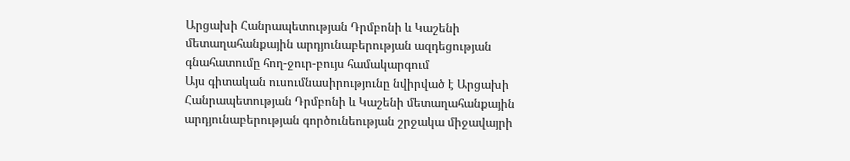Արցախի Հանրապետության Դրմբոնի և Կաշենի մետաղահանքային արդյունաբերության ազդեցության գնահատումը հող-ջուր-բույս համակարգում
Այս գիտական ուսումնասիրությունը նվիրված է Արցախի Հանրապետության Դրմբոնի և Կաշենի մետաղահանքային արդյունաբերության գործունեության շրջակա միջավայրի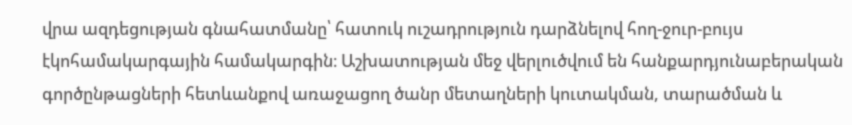վրա ազդեցության գնահատմանը՝ հատուկ ուշադրություն դարձնելով հող-ջուր-բույս էկոհամակարգային համակարգին։ Աշխատության մեջ վերլուծվում են հանքարդյունաբերական գործընթացների հետևանքով առաջացող ծանր մետաղների կուտակման, տարածման և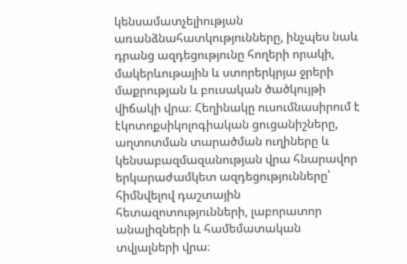կենսամատչելիության առանձնահատկությունները, ինչպես նաև դրանց ազդեցությունը հողերի որակի, մակերևութային և ստորերկրյա ջրերի մաքրության և բուսական ծածկույթի վիճակի վրա։ Հեղինակը ուսումնասիրում է էկոտոքսիկոլոգիական ցուցանիշները, աղտոտման տարածման ուղիները և կենսաբազմազանության վրա հնարավոր երկարաժամկետ ազդեցությունները՝ հիմնվելով դաշտային հետազոտությունների, լաբորատոր անալիզների և համեմատական տվյալների վրա։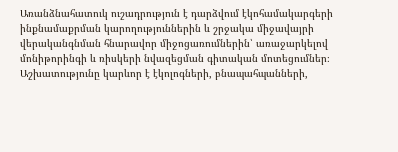Առանձնահատուկ ուշադրություն է դարձվում էկոհամակարգերի ինքնամաքրման կարողություններին և շրջակա միջավայրի վերականգնման հնարավոր միջոցառումներին՝ առաջարկելով մոնիթորինգի և ռիսկերի նվազեցման գիտական մոտեցումներ։ Աշխատությունը կարևոր է էկոլոգների, բնապահպանների,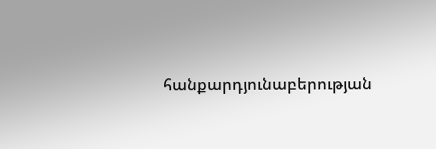հանքարդյունաբերության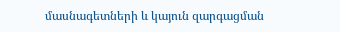մասնագետների և կայուն զարգացման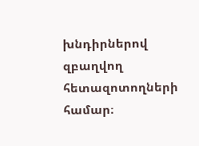խնդիրներով զբաղվող հետազոտողների համար։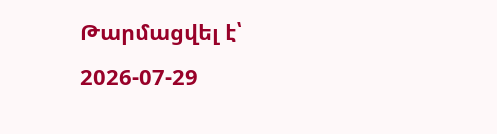Թարմացվել է՝ 2026-07-29